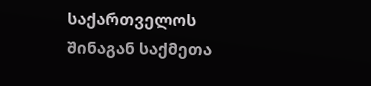საქართველოს შინაგან საქმეთა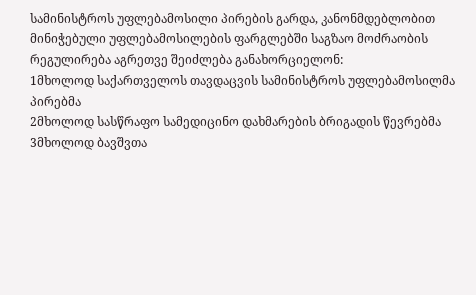სამინისტროს უფლებამოსილი პირების გარდა, კანონმდებლობით მინიჭებული უფლებამოსილების ფარგლებში საგზაო მოძრაობის რეგულირება აგრეთვე შეიძლება განახორციელონ:
1მხოლოდ საქართველოს თავდაცვის სამინისტროს უფლებამოსილმა პირებმა
2მხოლოდ სასწრაფო სამედიცინო დახმარების ბრიგადის წევრებმა
3მხოლოდ ბავშვთა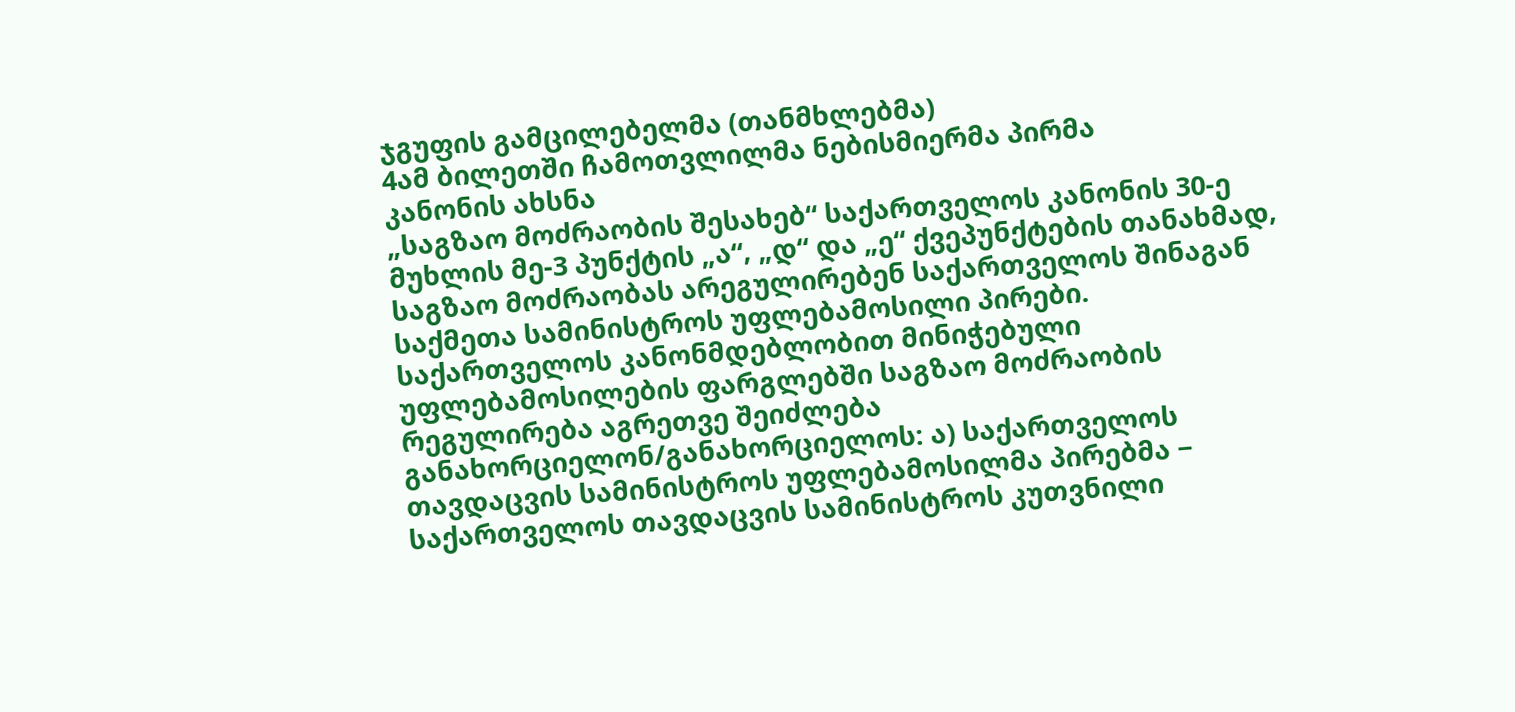ჯგუფის გამცილებელმა (თანმხლებმა)
4ამ ბილეთში ჩამოთვლილმა ნებისმიერმა პირმა
კანონის ახსნა
„საგზაო მოძრაობის შესახებ“ საქართველოს კანონის 30-ე მუხლის მე-3 პუნქტის „ა“, „დ“ და „ე“ ქვეპუნქტების თანახმად, საგზაო მოძრაობას არეგულირებენ საქართველოს შინაგან საქმეთა სამინისტროს უფლებამოსილი პირები. საქართველოს კანონმდებლობით მინიჭებული უფლებამოსილების ფარგლებში საგზაო მოძრაობის რეგულირება აგრეთვე შეიძლება განახორციელონ/განახორციელოს: ა) საქართველოს თავდაცვის სამინისტროს უფლებამოსილმა პირებმა − საქართველოს თავდაცვის სამინისტროს კუთვნილი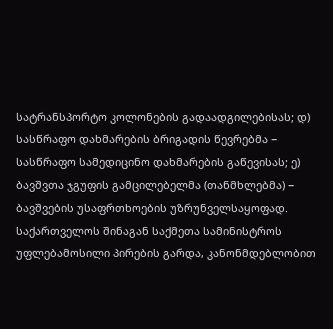სატრანსპორტო კოლონების გადაადგილებისას; დ) სასწრაფო დახმარების ბრიგადის წევრებმა − სასწრაფო სამედიცინო დახმარების გაწევისას; ე) ბავშვთა ჯგუფის გამცილებელმა (თანმხლებმა) − ბავშვების უსაფრთხოების უზრუნველსაყოფად.
საქართველოს შინაგან საქმეთა სამინისტროს უფლებამოსილი პირების გარდა, კანონმდებლობით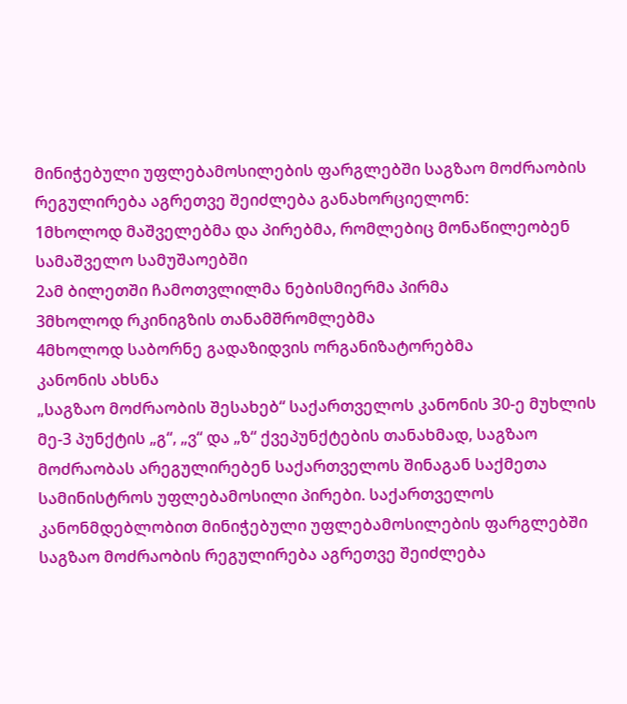მინიჭებული უფლებამოსილების ფარგლებში საგზაო მოძრაობის რეგულირება აგრეთვე შეიძლება განახორციელონ:
1მხოლოდ მაშველებმა და პირებმა, რომლებიც მონაწილეობენ სამაშველო სამუშაოებში
2ამ ბილეთში ჩამოთვლილმა ნებისმიერმა პირმა
3მხოლოდ რკინიგზის თანამშრომლებმა
4მხოლოდ საბორნე გადაზიდვის ორგანიზატორებმა
კანონის ახსნა
„საგზაო მოძრაობის შესახებ“ საქართველოს კანონის 30-ე მუხლის მე-3 პუნქტის „გ“, „ვ“ და „ზ“ ქვეპუნქტების თანახმად, საგზაო მოძრაობას არეგულირებენ საქართველოს შინაგან საქმეთა სამინისტროს უფლებამოსილი პირები. საქართველოს კანონმდებლობით მინიჭებული უფლებამოსილების ფარგლებში საგზაო მოძრაობის რეგულირება აგრეთვე შეიძლება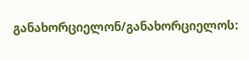განახორციელონ/განახორციელოს: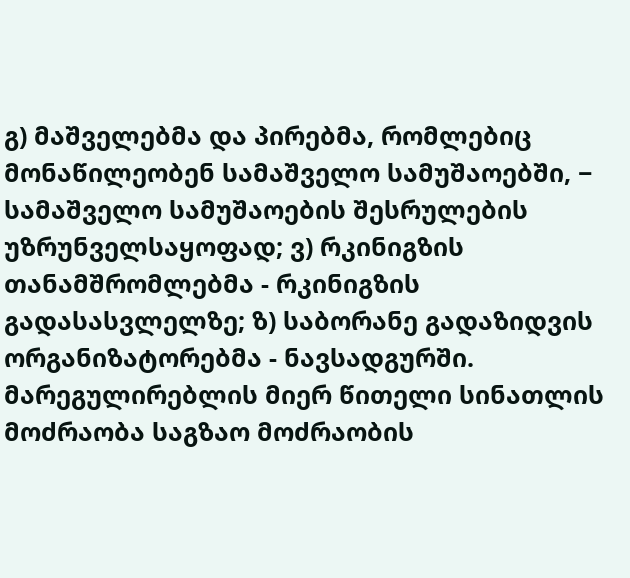გ) მაშველებმა და პირებმა, რომლებიც მონაწილეობენ სამაშველო სამუშაოებში, − სამაშველო სამუშაოების შესრულების უზრუნველსაყოფად; ვ) რკინიგზის თანამშრომლებმა - რკინიგზის გადასასვლელზე; ზ) საბორანე გადაზიდვის ორგანიზატორებმა - ნავსადგურში.
მარეგულირებლის მიერ წითელი სინათლის მოძრაობა საგზაო მოძრაობის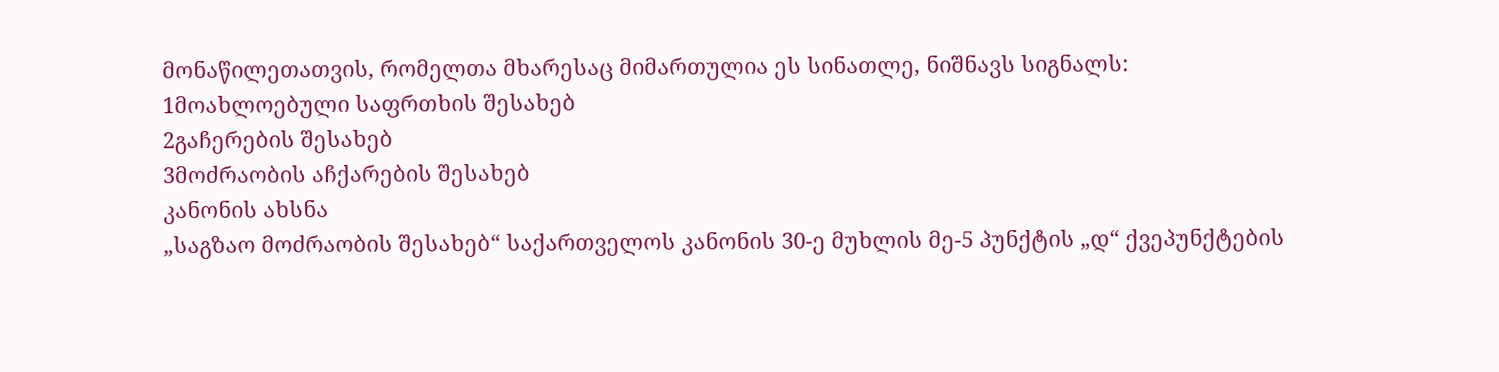მონაწილეთათვის, რომელთა მხარესაც მიმართულია ეს სინათლე, ნიშნავს სიგნალს:
1მოახლოებული საფრთხის შესახებ
2გაჩერების შესახებ
3მოძრაობის აჩქარების შესახებ
კანონის ახსნა
„საგზაო მოძრაობის შესახებ“ საქართველოს კანონის 30-ე მუხლის მე-5 პუნქტის „დ“ ქვეპუნქტების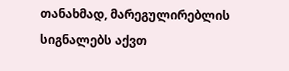თანახმად, მარეგულირებლის სიგნალებს აქვთ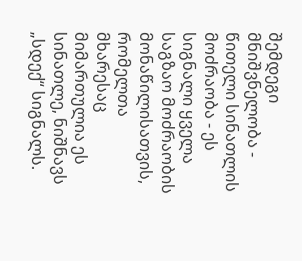შემდეგი მნიშვნელობა - წითელი სინათლის მოძრაობა - ეს სიგნალი ყველა საგზაო მოძრაობის მონაწილისათვის, რომელთა მხარესაც მიმართულია ეს სინათლე, ნიშნავს „სდექ“ სიგნალს.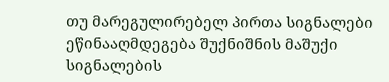თუ მარეგულირებელ პირთა სიგნალები ეწინააღმდეგება შუქნიშნის მაშუქი სიგნალების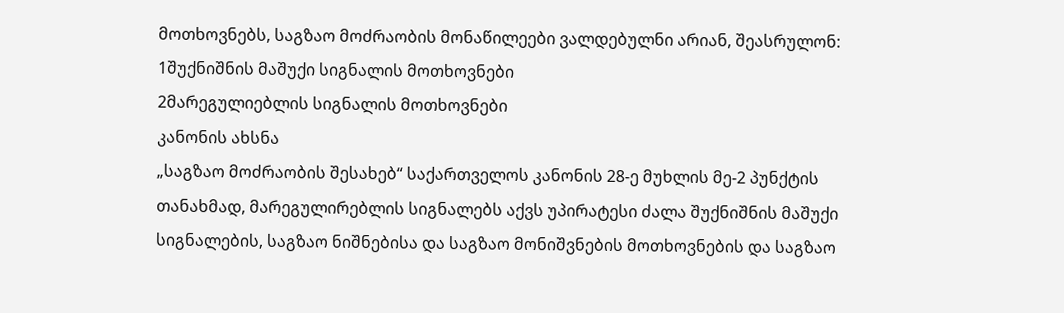მოთხოვნებს, საგზაო მოძრაობის მონაწილეები ვალდებულნი არიან, შეასრულონ:
1შუქნიშნის მაშუქი სიგნალის მოთხოვნები
2მარეგულიებლის სიგნალის მოთხოვნები
კანონის ახსნა
„საგზაო მოძრაობის შესახებ“ საქართველოს კანონის 28-ე მუხლის მე-2 პუნქტის თანახმად, მარეგულირებლის სიგნალებს აქვს უპირატესი ძალა შუქნიშნის მაშუქი სიგნალების, საგზაო ნიშნებისა და საგზაო მონიშვნების მოთხოვნების და საგზაო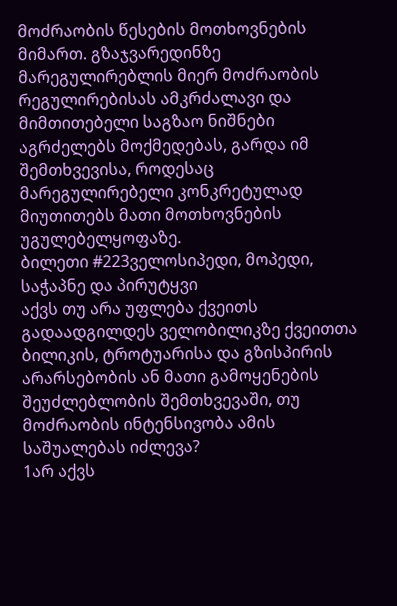მოძრაობის წესების მოთხოვნების მიმართ. გზაჯვარედინზე მარეგულირებლის მიერ მოძრაობის რეგულირებისას ამკრძალავი და მიმთითებელი საგზაო ნიშნები აგრძელებს მოქმედებას, გარდა იმ შემთხვევისა, როდესაც მარეგულირებელი კონკრეტულად მიუთითებს მათი მოთხოვნების უგულებელყოფაზე.
ბილეთი #223ველოსიპედი, მოპედი, საჭაპნე და პირუტყვი
აქვს თუ არა უფლება ქვეითს გადაადგილდეს ველობილიკზე ქვეითთა ბილიკის, ტროტუარისა და გზისპირის არარსებობის ან მათი გამოყენების შეუძლებლობის შემთხვევაში, თუ მოძრაობის ინტენსივობა ამის საშუალებას იძლევა?
1არ აქვს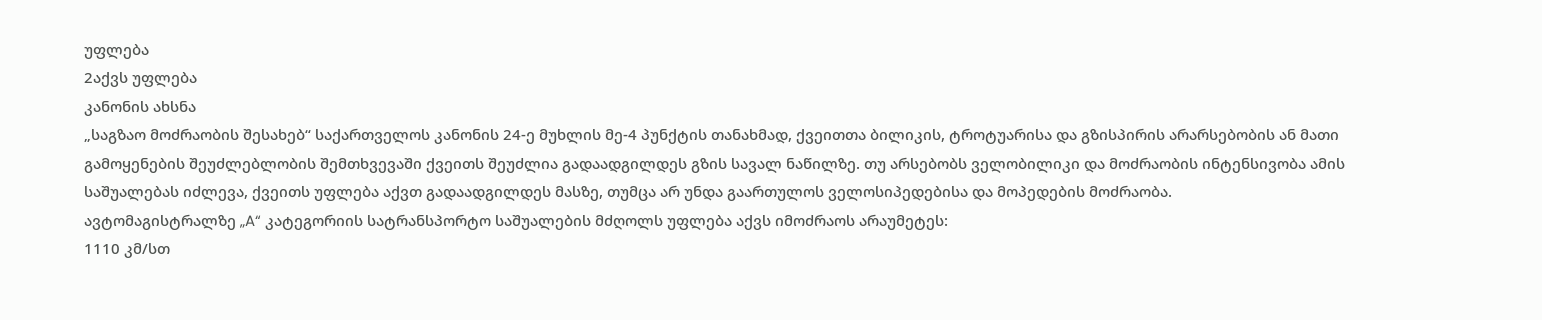უფლება
2აქვს უფლება
კანონის ახსნა
„საგზაო მოძრაობის შესახებ“ საქართველოს კანონის 24-ე მუხლის მე-4 პუნქტის თანახმად, ქვეითთა ბილიკის, ტროტუარისა და გზისპირის არარსებობის ან მათი გამოყენების შეუძლებლობის შემთხვევაში ქვეითს შეუძლია გადაადგილდეს გზის სავალ ნაწილზე. თუ არსებობს ველობილიკი და მოძრაობის ინტენსივობა ამის საშუალებას იძლევა, ქვეითს უფლება აქვთ გადაადგილდეს მასზე, თუმცა არ უნდა გაართულოს ველოსიპედებისა და მოპედების მოძრაობა.
ავტომაგისტრალზე „A“ კატეგორიის სატრანსპორტო საშუალების მძღოლს უფლება აქვს იმოძრაოს არაუმეტეს:
1110 კმ/სთ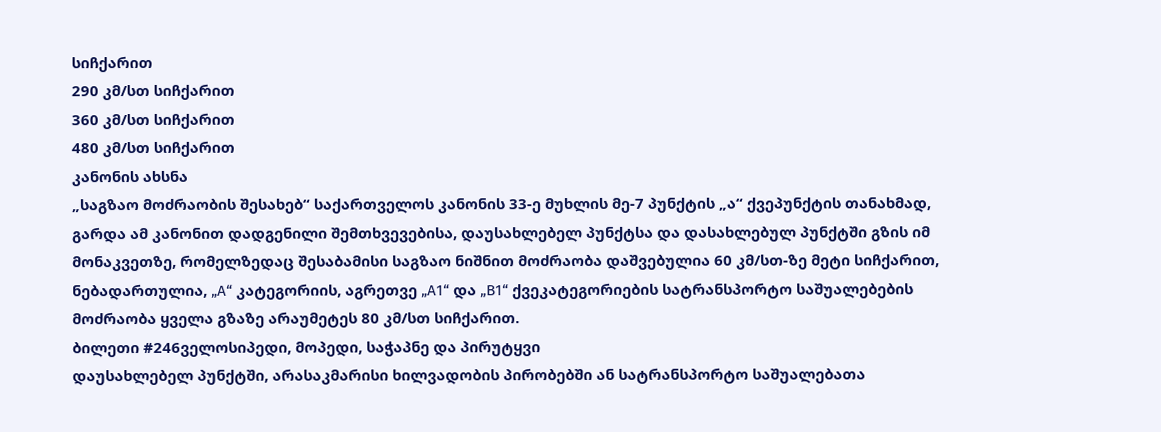სიჩქარით
290 კმ/სთ სიჩქარით
360 კმ/სთ სიჩქარით
480 კმ/სთ სიჩქარით
კანონის ახსნა
„საგზაო მოძრაობის შესახებ“ საქართველოს კანონის 33-ე მუხლის მე-7 პუნქტის „ა“ ქვეპუნქტის თანახმად, გარდა ამ კანონით დადგენილი შემთხვევებისა, დაუსახლებელ პუნქტსა და დასახლებულ პუნქტში გზის იმ მონაკვეთზე, რომელზედაც შესაბამისი საგზაო ნიშნით მოძრაობა დაშვებულია 60 კმ/სთ-ზე მეტი სიჩქარით, ნებადართულია, „A“ კატეგორიის, აგრეთვე „A1“ და „B1“ ქვეკატეგორიების სატრანსპორტო საშუალებების მოძრაობა ყველა გზაზე არაუმეტეს 80 კმ/სთ სიჩქარით.
ბილეთი #246ველოსიპედი, მოპედი, საჭაპნე და პირუტყვი
დაუსახლებელ პუნქტში, არასაკმარისი ხილვადობის პირობებში ან სატრანსპორტო საშუალებათა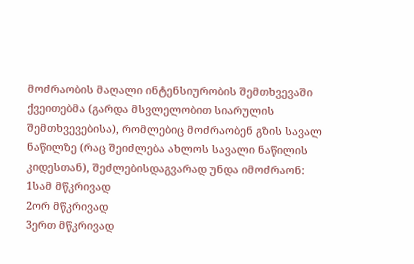მოძრაობის მაღალი ინტენსიურობის შემთხვევაში ქვეითებმა (გარდა მსვლელობით სიარულის შემთხვევებისა), რომლებიც მოძრაობენ გზის სავალ ნაწილზე (რაც შეიძლება ახლოს სავალი ნაწილის კიდესთან), შეძლებისდაგვარად უნდა იმოძრაონ:
1სამ მწკრივად
2ორ მწკრივად
3ერთ მწკრივად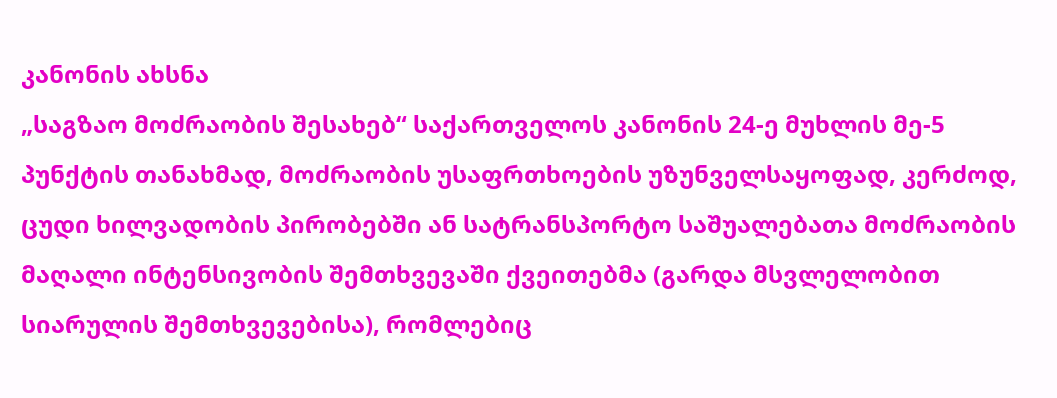კანონის ახსნა
„საგზაო მოძრაობის შესახებ“ საქართველოს კანონის 24-ე მუხლის მე-5 პუნქტის თანახმად, მოძრაობის უსაფრთხოების უზუნველსაყოფად, კერძოდ, ცუდი ხილვადობის პირობებში ან სატრანსპორტო საშუალებათა მოძრაობის მაღალი ინტენსივობის შემთხვევაში ქვეითებმა (გარდა მსვლელობით სიარულის შემთხვევებისა), რომლებიც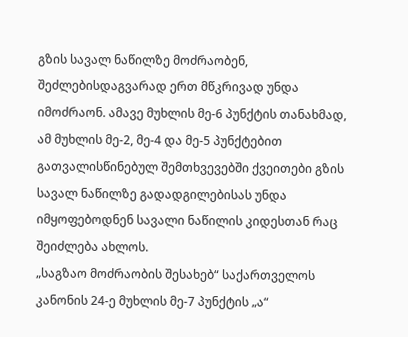გზის სავალ ნაწილზე მოძრაობენ, შეძლებისდაგვარად ერთ მწკრივად უნდა იმოძრაონ. ამავე მუხლის მე-6 პუნქტის თანახმად, ამ მუხლის მე-2, მე-4 და მე-5 პუნქტებით გათვალისწინებულ შემთხვევებში ქვეითები გზის სავალ ნაწილზე გადადგილებისას უნდა იმყოფებოდნენ სავალი ნაწილის კიდესთან რაც შეიძლება ახლოს.
„საგზაო მოძრაობის შესახებ“ საქართველოს კანონის 24-ე მუხლის მე-7 პუნქტის „ა“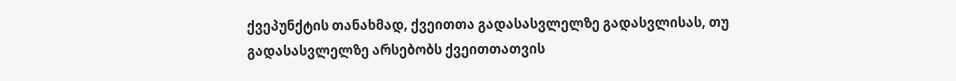ქვეპუნქტის თანახმად, ქვეითთა გადასასვლელზე გადასვლისას, თუ გადასასვლელზე არსებობს ქვეითთათვის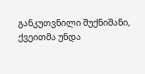განკუთვნილი შუქნიშანი, ქვეითმა უნდა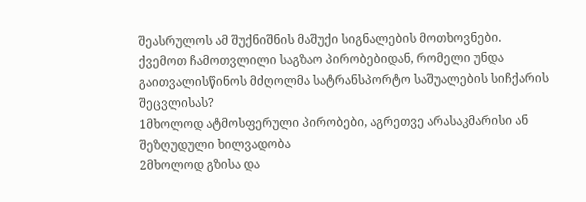შეასრულოს ამ შუქნიშნის მაშუქი სიგნალების მოთხოვნები.
ქვემოთ ჩამოთვლილი საგზაო პირობებიდან, რომელი უნდა გაითვალისწინოს მძღოლმა სატრანსპორტო საშუალების სიჩქარის შეცვლისას?
1მხოლოდ ატმოსფერული პირობები, აგრეთვე არასაკმარისი ან შეზღუდული ხილვადობა
2მხოლოდ გზისა და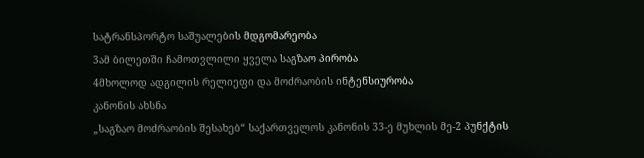სატრანსპორტო საშუალების მდგომარეობა
3ამ ბილეთში ჩამოთვლილი ყველა საგზაო პირობა
4მხოლოდ ადგილის რელიეფი და მოძრაობის ინტენსიურობა
კანონის ახსნა
„საგზაო მოძრაობის შესახებ“ საქართველოს კანონის 33-ე მუხლის მე-2 პუნქტის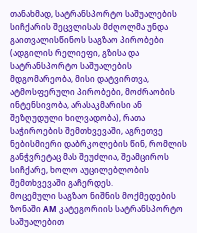თანახმად, სატრანსპორტო საშუალების სიჩქარის შეცვლისას მძღოლმა უნდა გაითვალისწინოს საგზაო პირობები (ადგილის რელიეფი, გზისა და სატრანსპორტო საშუალების მდგომარეობა, მისი დატვირთვა, ატმოსფერული პირობები, მოძრაობის ინტენსივობა, არასაკმარისი ან შეზღუდული ხილვადობა), რათა საჭიროების შემთხვევაში, აგრეთვე ნებისმიერი დაბრკოლების წინ, რომლის განჭვრეტაც მას შეუძლია, შეამციროს სიჩქარე, ხოლო აუცილებლობის შემთხვევაში გაჩერდეს.
მოცემული საგზაო ნიშნის მოქმედების ზონაში AM კატეგორიის სატრანსპორტო საშუალებით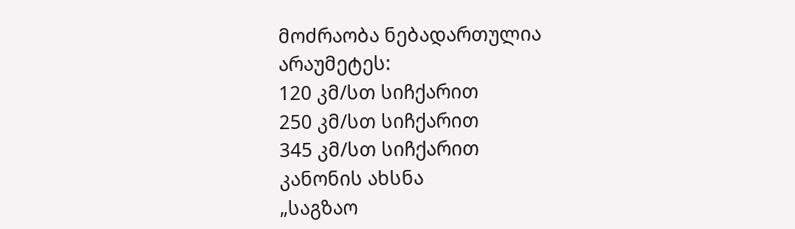მოძრაობა ნებადართულია არაუმეტეს:
120 კმ/სთ სიჩქარით
250 კმ/სთ სიჩქარით
345 კმ/სთ სიჩქარით
კანონის ახსნა
„საგზაო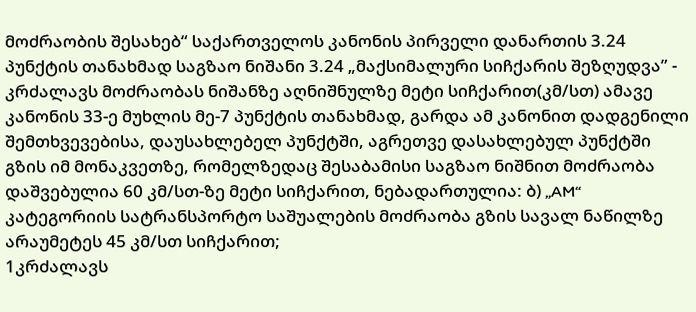მოძრაობის შესახებ“ საქართველოს კანონის პირველი დანართის 3.24 პუნქტის თანახმად საგზაო ნიშანი 3.24 „მაქსიმალური სიჩქარის შეზღუდვა” - კრძალავს მოძრაობას ნიშანზე აღნიშნულზე მეტი სიჩქარით(კმ/სთ) ამავე კანონის 33-ე მუხლის მე-7 პუნქტის თანახმად, გარდა ამ კანონით დადგენილი შემთხვევებისა, დაუსახლებელ პუნქტში, აგრეთვე დასახლებულ პუნქტში გზის იმ მონაკვეთზე, რომელზედაც შესაბამისი საგზაო ნიშნით მოძრაობა დაშვებულია 60 კმ/სთ-ზე მეტი სიჩქარით, ნებადართულია: ბ) „AM“ კატეგორიის სატრანსპორტო საშუალების მოძრაობა გზის სავალ ნაწილზე არაუმეტეს 45 კმ/სთ სიჩქარით;
1კრძალავს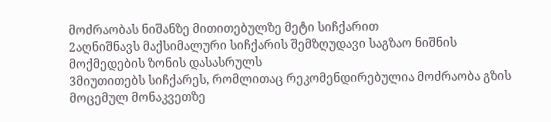მოძრაობას ნიშანზე მითითებულზე მეტი სიჩქარით
2აღნიშნავს მაქსიმალური სიჩქარის შემზღუდავი საგზაო ნიშნის მოქმედების ზონის დასასრულს
3მიუთითებს სიჩქარეს, რომლითაც რეკომენდირებულია მოძრაობა გზის მოცემულ მონაკვეთზე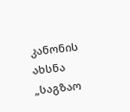კანონის ახსნა
„საგზაო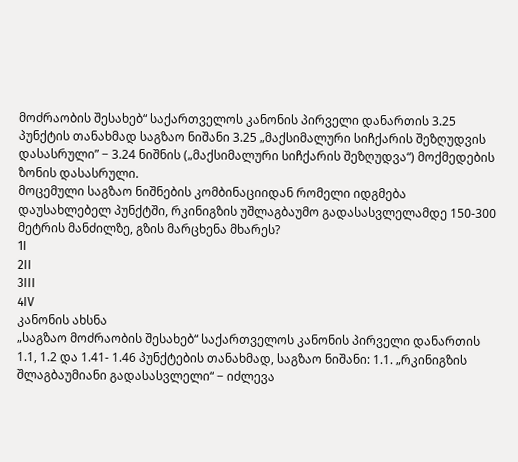მოძრაობის შესახებ“ საქართველოს კანონის პირველი დანართის 3.25 პუნქტის თანახმად საგზაო ნიშანი 3.25 „მაქსიმალური სიჩქარის შეზღუდვის დასასრული” − 3.24 ნიშნის („მაქსიმალური სიჩქარის შეზღუდვა“) მოქმედების ზონის დასასრული.
მოცემული საგზაო ნიშნების კომბინაციიდან რომელი იდგმება დაუსახლებელ პუნქტში, რკინიგზის უშლაგბაუმო გადასასვლელამდე 150-300 მეტრის მანძილზე, გზის მარცხენა მხარეს?
1I
2II
3III
4IV
კანონის ახსნა
„საგზაო მოძრაობის შესახებ“ საქართველოს კანონის პირველი დანართის 1.1, 1.2 და 1.41- 1.46 პუნქტების თანახმად, საგზაო ნიშანი: 1.1. „რკინიგზის შლაგბაუმიანი გადასასვლელი“ − იძლევა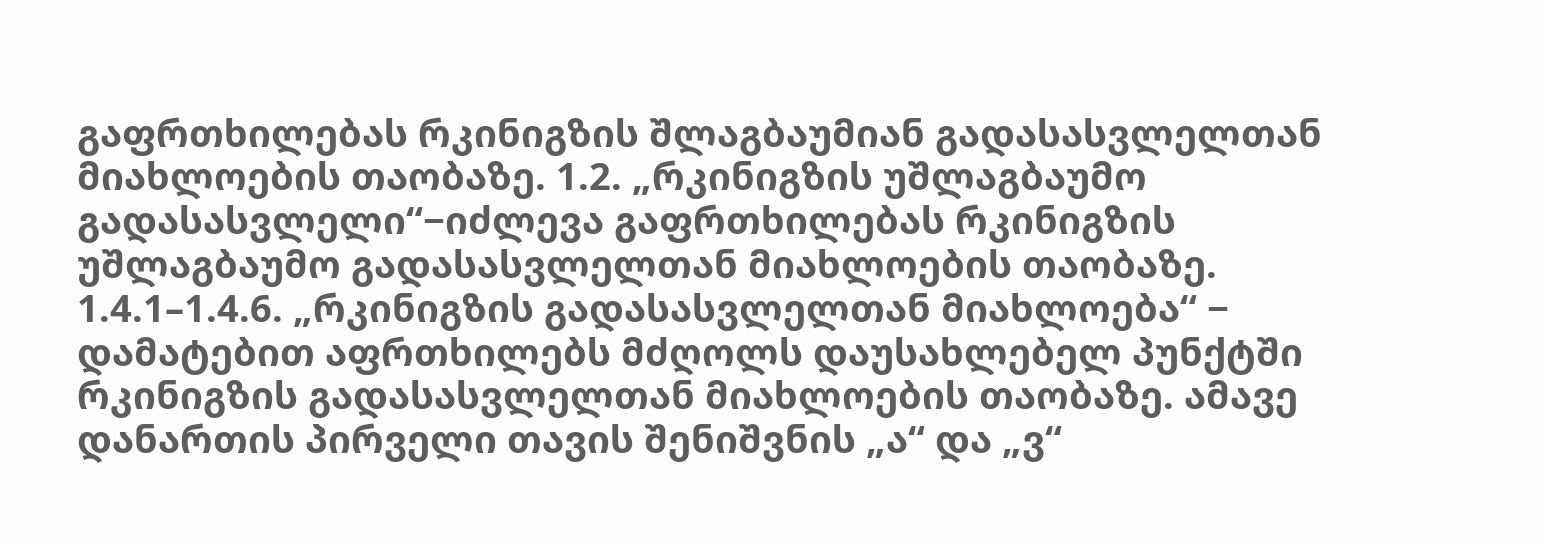გაფრთხილებას რკინიგზის შლაგბაუმიან გადასასვლელთან მიახლოების თაობაზე. 1.2. „რკინიგზის უშლაგბაუმო გადასასვლელი“−იძლევა გაფრთხილებას რკინიგზის უშლაგბაუმო გადასასვლელთან მიახლოების თაობაზე. 1.4.1–1.4.6. „რკინიგზის გადასასვლელთან მიახლოება“ − დამატებით აფრთხილებს მძღოლს დაუსახლებელ პუნქტში რკინიგზის გადასასვლელთან მიახლოების თაობაზე. ამავე დანართის პირველი თავის შენიშვნის „ა“ და „ვ“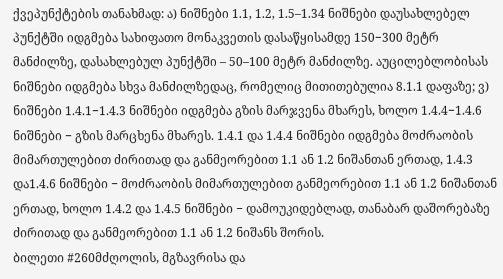ქვეპუნქტების თანახმად: ა) ნიშნები 1.1, 1.2, 1.5–1.34 ნიშნები დაუსახლებელ პუნქტში იდგმება სახიფათო მონაკვეთის დასაწყისამდე 150−300 მეტრ მანძილზე, დასახლებულ პუნქტში – 50–100 მეტრ მანძილზე. აუცილებლობისას ნიშნები იდგმება სხვა მანძილზედაც, რომელიც მითითებულია 8.1.1 დაფაზე; ვ) ნიშნები 1.4.1−1.4.3 ნიშნები იდგმება გზის მარჯვენა მხარეს, ხოლო 1.4.4−1.4.6 ნიშნები − გზის მარცხენა მხარეს. 1.4.1 და 1.4.4 ნიშნები იდგმება მოძრაობის მიმართულებით ძირითად და განმეორებით 1.1 ან 1.2 ნიშანთან ერთად, 1.4.3 და1.4.6 ნიშნები − მოძრაობის მიმართულებით განმეორებით 1.1 ან 1.2 ნიშანთან ერთად, ხოლო 1.4.2 და 1.4.5 ნიშნები − დამოუკიდებლად, თანაბარ დაშორებაზე ძირითად და განმეორებით 1.1 ან 1.2 ნიშანს შორის.
ბილეთი #260მძღოლის, მგზავრისა და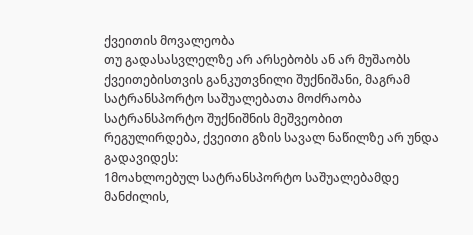ქვეითის მოვალეობა
თუ გადასასვლელზე არ არსებობს ან არ მუშაობს ქვეითებისთვის განკუთვნილი შუქნიშანი, მაგრამ სატრანსპორტო საშუალებათა მოძრაობა სატრანსპორტო შუქნიშნის მეშვეობით რეგულირდება, ქვეითი გზის სავალ ნაწილზე არ უნდა გადავიდეს:
1მოახლოებულ სატრანსპორტო საშუალებამდე მანძილის,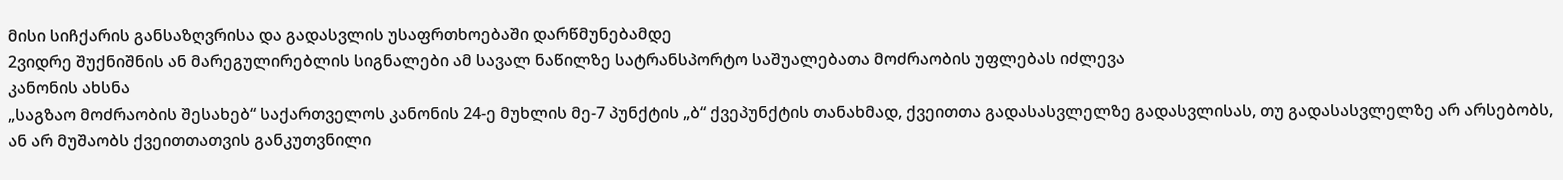მისი სიჩქარის განსაზღვრისა და გადასვლის უსაფრთხოებაში დარწმუნებამდე
2ვიდრე შუქნიშნის ან მარეგულირებლის სიგნალები ამ სავალ ნაწილზე სატრანსპორტო საშუალებათა მოძრაობის უფლებას იძლევა
კანონის ახსნა
„საგზაო მოძრაობის შესახებ“ საქართველოს კანონის 24-ე მუხლის მე-7 პუნქტის „ბ“ ქვეპუნქტის თანახმად, ქვეითთა გადასასვლელზე გადასვლისას, თუ გადასასვლელზე არ არსებობს, ან არ მუშაობს ქვეითთათვის განკუთვნილი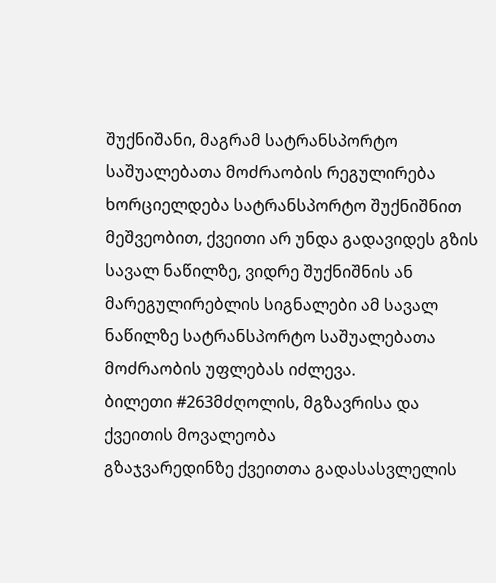შუქნიშანი, მაგრამ სატრანსპორტო საშუალებათა მოძრაობის რეგულირება ხორციელდება სატრანსპორტო შუქნიშნით მეშვეობით, ქვეითი არ უნდა გადავიდეს გზის სავალ ნაწილზე, ვიდრე შუქნიშნის ან მარეგულირებლის სიგნალები ამ სავალ ნაწილზე სატრანსპორტო საშუალებათა მოძრაობის უფლებას იძლევა.
ბილეთი #263მძღოლის, მგზავრისა და ქვეითის მოვალეობა
გზაჯვარედინზე ქვეითთა გადასასვლელის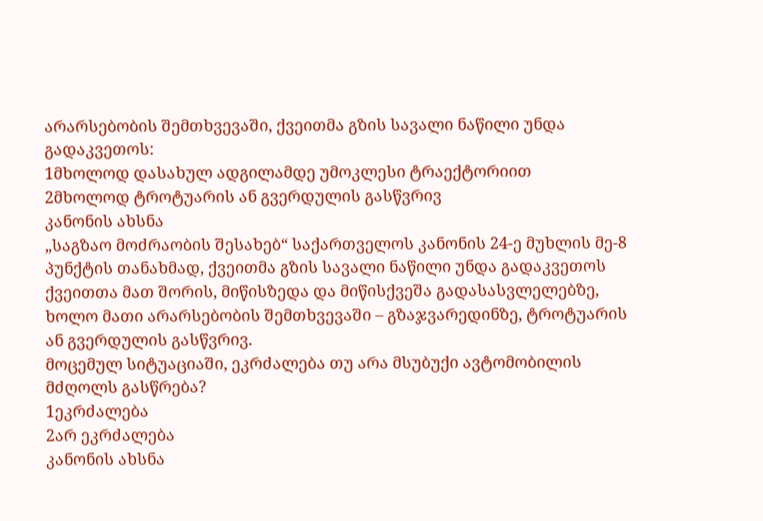არარსებობის შემთხვევაში, ქვეითმა გზის სავალი ნაწილი უნდა გადაკვეთოს:
1მხოლოდ დასახულ ადგილამდე უმოკლესი ტრაექტორიით
2მხოლოდ ტროტუარის ან გვერდულის გასწვრივ
კანონის ახსნა
„საგზაო მოძრაობის შესახებ“ საქართველოს კანონის 24-ე მუხლის მე-8 პუნქტის თანახმად, ქვეითმა გზის სავალი ნაწილი უნდა გადაკვეთოს ქვეითთა მათ შორის, მიწისზედა და მიწისქვეშა გადასასვლელებზე, ხოლო მათი არარსებობის შემთხვევაში – გზაჯვარედინზე, ტროტუარის ან გვერდულის გასწვრივ.
მოცემულ სიტუაციაში, ეკრძალება თუ არა მსუბუქი ავტომობილის მძღოლს გასწრება?
1ეკრძალება
2არ ეკრძალება
კანონის ახსნა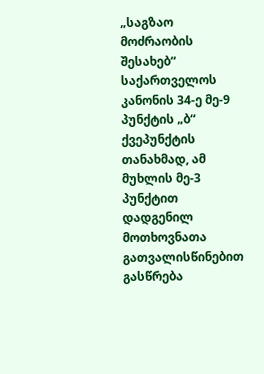„საგზაო მოძრაობის შესახებ“ საქართველოს კანონის 34-ე მე-9 პუნქტის „ბ“ ქვეპუნქტის თანახმად, ამ მუხლის მე-3 პუნქტით დადგენილ მოთხოვნათა გათვალისწინებით გასწრება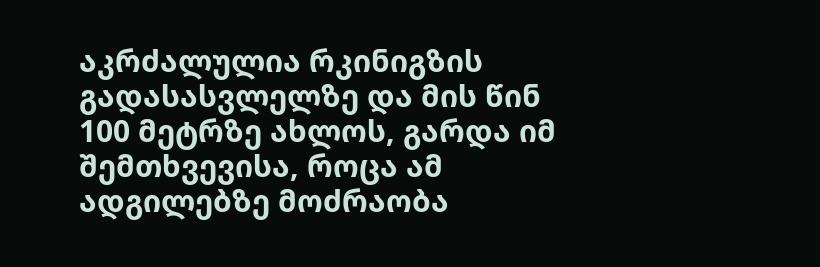აკრძალულია რკინიგზის გადასასვლელზე და მის წინ 100 მეტრზე ახლოს, გარდა იმ შემთხვევისა, როცა ამ ადგილებზე მოძრაობა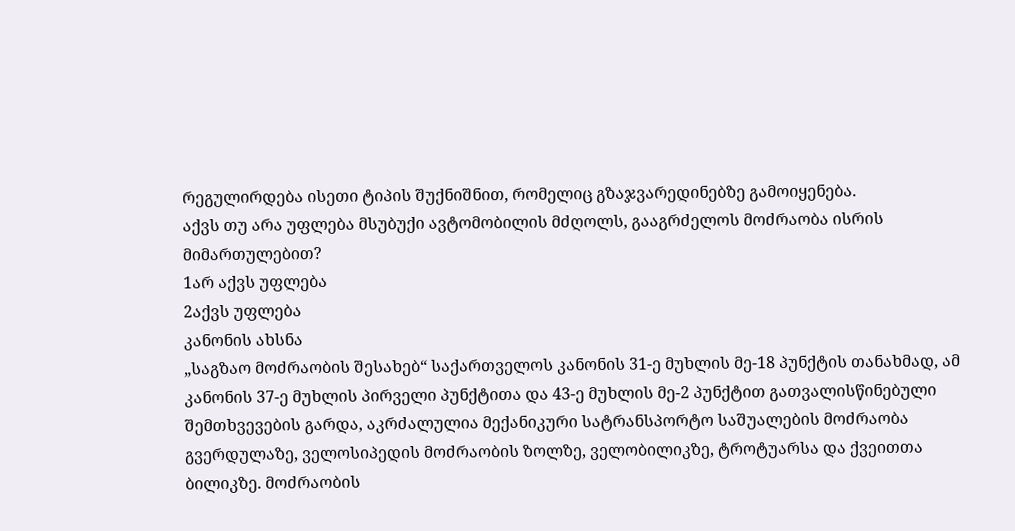რეგულირდება ისეთი ტიპის შუქნიშნით, რომელიც გზაჯვარედინებზე გამოიყენება.
აქვს თუ არა უფლება მსუბუქი ავტომობილის მძღოლს, გააგრძელოს მოძრაობა ისრის მიმართულებით?
1არ აქვს უფლება
2აქვს უფლება
კანონის ახსნა
„საგზაო მოძრაობის შესახებ“ საქართველოს კანონის 31-ე მუხლის მე-18 პუნქტის თანახმად, ამ კანონის 37-ე მუხლის პირველი პუნქტითა და 43-ე მუხლის მე-2 პუნქტით გათვალისწინებული შემთხვევების გარდა, აკრძალულია მექანიკური სატრანსპორტო საშუალების მოძრაობა გვერდულაზე, ველოსიპედის მოძრაობის ზოლზე, ველობილიკზე, ტროტუარსა და ქვეითთა ბილიკზე. მოძრაობის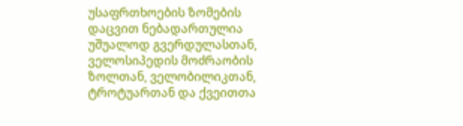უსაფრთხოების ზომების დაცვით ნებადართულია უშუალოდ გვერდულასთან, ველოსიპედის მოძრაობის ზოლთან, ველობილიკთან, ტროტუართან და ქვეითთა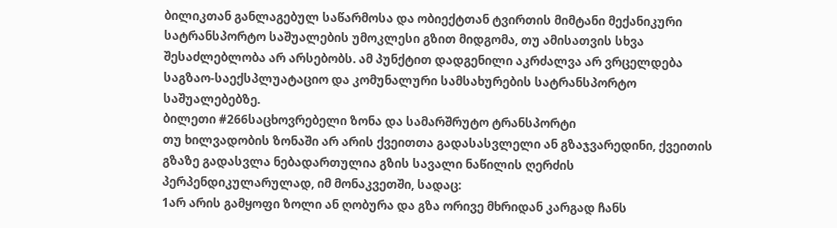ბილიკთან განლაგებულ საწარმოსა და ობიექტთან ტვირთის მიმტანი მექანიკური სატრანსპორტო საშუალების უმოკლესი გზით მიდგომა, თუ ამისათვის სხვა შესაძლებლობა არ არსებობს. ამ პუნქტით დადგენილი აკრძალვა არ ვრცელდება საგზაო-საექსპლუატაციო და კომუნალური სამსახურების სატრანსპორტო საშუალებებზე.
ბილეთი #266საცხოვრებელი ზონა და სამარშრუტო ტრანსპორტი
თუ ხილვადობის ზონაში არ არის ქვეითთა გადასასვლელი ან გზაჯვარედინი, ქვეითის გზაზე გადასვლა ნებადართულია გზის სავალი ნაწილის ღერძის პერპენდიკულარულად, იმ მონაკვეთში, სადაც:
1არ არის გამყოფი ზოლი ან ღობურა და გზა ორივე მხრიდან კარგად ჩანს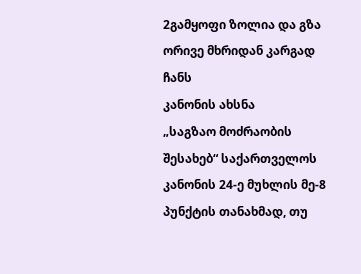2გამყოფი ზოლია და გზა ორივე მხრიდან კარგად ჩანს
კანონის ახსნა
„საგზაო მოძრაობის შესახებ“ საქართველოს კანონის 24-ე მუხლის მე-8 პუნქტის თანახმად, თუ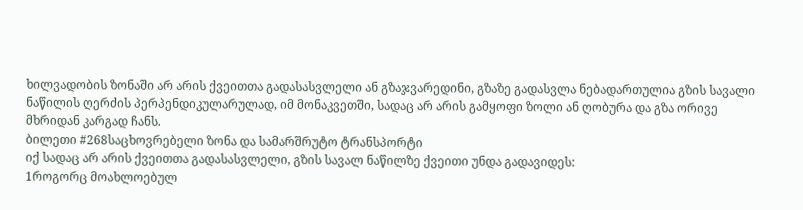ხილვადობის ზონაში არ არის ქვეითთა გადასასვლელი ან გზაჯვარედინი, გზაზე გადასვლა ნებადართულია გზის სავალი ნაწილის ღერძის პერპენდიკულარულად, იმ მონაკვეთში, სადაც არ არის გამყოფი ზოლი ან ღობურა და გზა ორივე მხრიდან კარგად ჩანს.
ბილეთი #268საცხოვრებელი ზონა და სამარშრუტო ტრანსპორტი
იქ სადაც არ არის ქვეითთა გადასასვლელი, გზის სავალ ნაწილზე ქვეითი უნდა გადავიდეს:
1როგორც მოახლოებულ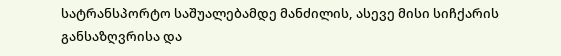სატრანსპორტო საშუალებამდე მანძილის, ასევე მისი სიჩქარის განსაზღვრისა და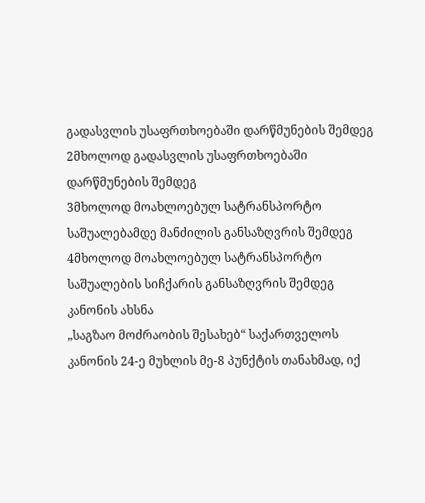გადასვლის უსაფრთხოებაში დარწმუნების შემდეგ
2მხოლოდ გადასვლის უსაფრთხოებაში დარწმუნების შემდეგ
3მხოლოდ მოახლოებულ სატრანსპორტო საშუალებამდე მანძილის განსაზღვრის შემდეგ
4მხოლოდ მოახლოებულ სატრანსპორტო საშუალების სიჩქარის განსაზღვრის შემდეგ
კანონის ახსნა
„საგზაო მოძრაობის შესახებ“ საქართველოს კანონის 24-ე მუხლის მე-8 პუნქტის თანახმად, იქ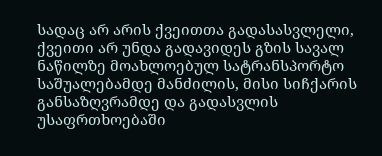სადაც არ არის ქვეითთა გადასასვლელი, ქვეითი არ უნდა გადავიდეს გზის სავალ ნაწილზე მოახლოებულ სატრანსპორტო საშუალებამდე მანძილის, მისი სიჩქარის განსაზღვრამდე და გადასვლის უსაფრთხოებაში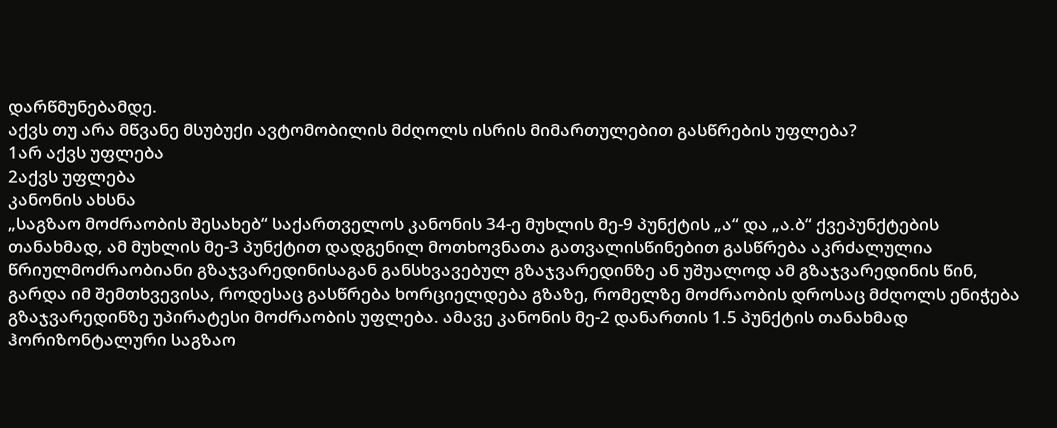დარწმუნებამდე.
აქვს თუ არა მწვანე მსუბუქი ავტომობილის მძღოლს ისრის მიმართულებით გასწრების უფლება?
1არ აქვს უფლება
2აქვს უფლება
კანონის ახსნა
„საგზაო მოძრაობის შესახებ“ საქართველოს კანონის 34-ე მუხლის მე-9 პუნქტის „ა“ და „ა.ბ“ ქვეპუნქტების თანახმად, ამ მუხლის მე-3 პუნქტით დადგენილ მოთხოვნათა გათვალისწინებით გასწრება აკრძალულია წრიულმოძრაობიანი გზაჯვარედინისაგან განსხვავებულ გზაჯვარედინზე ან უშუალოდ ამ გზაჯვარედინის წინ, გარდა იმ შემთხვევისა, როდესაც გასწრება ხორციელდება გზაზე, რომელზე მოძრაობის დროსაც მძღოლს ენიჭება გზაჯვარედინზე უპირატესი მოძრაობის უფლება. ამავე კანონის მე-2 დანართის 1.5 პუნქტის თანახმად ჰორიზონტალური საგზაო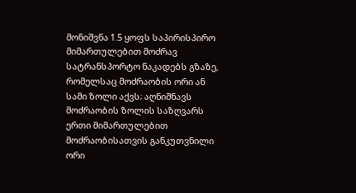მონიშვნა 1.5 ყოფს საპირისპირო მიმართულებით მოძრავ სატრანსპორტო ნაკადებს გზაზე, რომელსაც მოძრაობის ორი ან სამი ზოლი აქვს; აღნიშნავს მოძრაობის ზოლის საზღვარს ერთი მიმართულებით მოძრაობისათვის განკუთვნილი ორი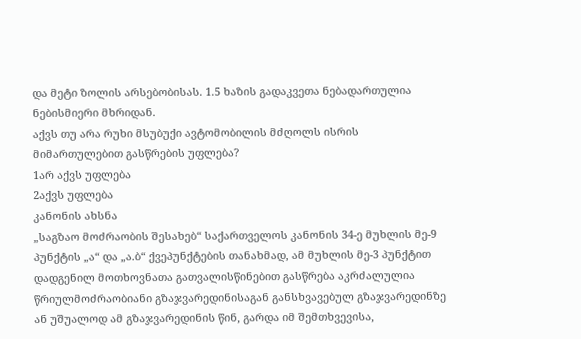და მეტი ზოლის არსებობისას. 1.5 ხაზის გადაკვეთა ნებადართულია ნებისმიერი მხრიდან.
აქვს თუ არა რუხი მსუბუქი ავტომობილის მძღოლს ისრის მიმართულებით გასწრების უფლება?
1არ აქვს უფლება
2აქვს უფლება
კანონის ახსნა
„საგზაო მოძრაობის შესახებ“ საქართველოს კანონის 34-ე მუხლის მე-9 პუნქტის „ა“ და „ა.ბ“ ქვეპუნქტების თანახმად, ამ მუხლის მე-3 პუნქტით დადგენილ მოთხოვნათა გათვალისწინებით გასწრება აკრძალულია წრიულმოძრაობიანი გზაჯვარედინისაგან განსხვავებულ გზაჯვარედინზე ან უშუალოდ ამ გზაჯვარედინის წინ, გარდა იმ შემთხვევისა,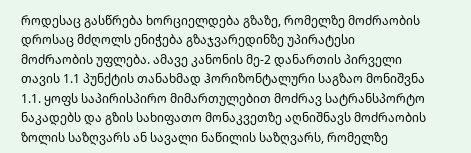როდესაც გასწრება ხორციელდება გზაზე, რომელზე მოძრაობის დროსაც მძღოლს ენიჭება გზაჯვარედინზე უპირატესი მოძრაობის უფლება. ამავე კანონის მე-2 დანართის პირველი თავის 1.1 პუნქტის თანახმად ჰორიზონტალური საგზაო მონიშვნა 1.1. ყოფს საპირისპირო მიმართულებით მოძრავ სატრანსპორტო ნაკადებს და გზის სახიფათო მონაკვეთზე აღნიშნავს მოძრაობის ზოლის საზღვარს ან სავალი ნაწილის საზღვარს, რომელზე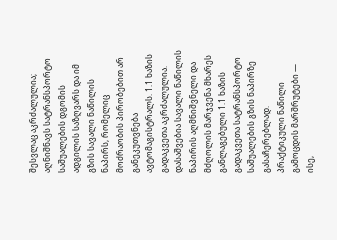შესვლაც აკრძალულია; აღნიშნავს სატრანსპორტო საშუალების დგომის ადგილის საზღვარს და იმ გზის სავალი ნაწილის ნაპირს, რომელიც მოძრაობის პირობებით არ განეკუთვნება ავტომაგისტრალს. 1.1 ხაზის გადაკვეთა აკრძალულია. დასაშვებია სავალი ნაწილის ნაპირის აღმნიშვნელი და მძღოლის მარჯვენა მხარეს განლაგებული 1.1 ხაზის გადაკვეთა სატრანსპორტო საშუალების გზის ნაპირზე გასაჩერებლად.
პრაქტიკული ნაწილი
გამოცდის მარშრუტები — ისე,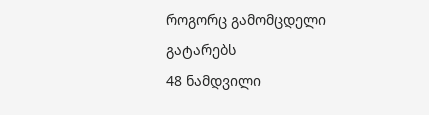როგორც გამომცდელი გატარებს
48 ნამდვილი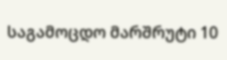საგამოცდო მარშრუტი 10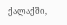ქალაქში,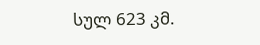სულ 623 კმ.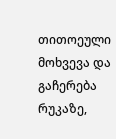თითოეული მოხვევა და გაჩერება რუკაზე,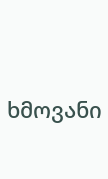ხმოვანი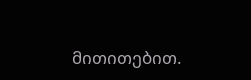მითითებით.